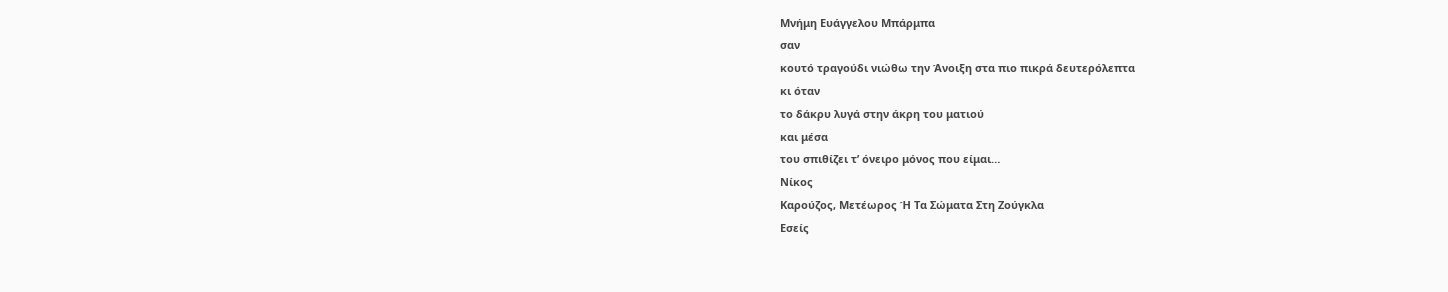Μνήμη Ευάγγελου Μπάρμπα
σαν
κουτό τραγούδι νιώθω την Άνοιξη στα πιο πικρά δευτερόλεπτα
κι όταν
το δάκρυ λυγά στην άκρη του ματιού
και μέσα
του σπιθίζει τ’ όνειρο μόνος που είμαι…
Νίκος
Καρούζος, Μετέωρος Ή Τα Σώματα Στη Ζούγκλα
Εσείς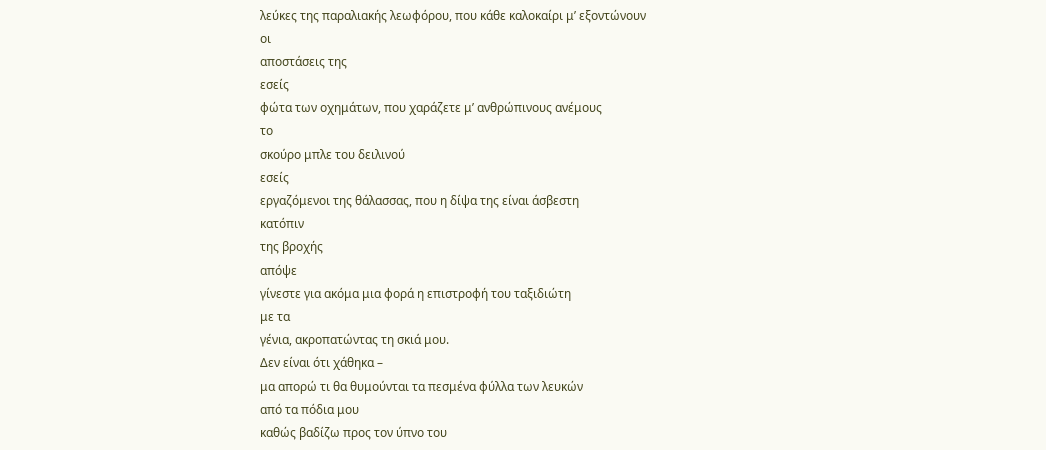λεύκες της παραλιακής λεωφόρου, που κάθε καλοκαίρι μ’ εξοντώνουν
οι
αποστάσεις της
εσείς
φώτα των οχημάτων, που χαράζετε μ’ ανθρώπινους ανέμους
το
σκούρο μπλε του δειλινού
εσείς
εργαζόμενοι της θάλασσας, που η δίψα της είναι άσβεστη
κατόπιν
της βροχής
απόψε
γίνεστε για ακόμα μια φορά η επιστροφή του ταξιδιώτη
με τα
γένια, ακροπατώντας τη σκιά μου.
Δεν είναι ότι χάθηκα –
μα απορώ τι θα θυμούνται τα πεσμένα φύλλα των λευκών
από τα πόδια μου
καθώς βαδίζω προς τον ύπνο του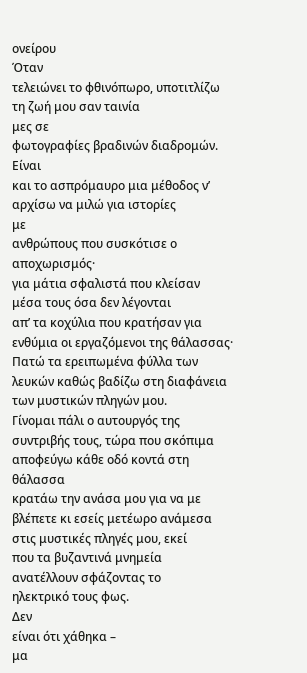ονείρου
Όταν
τελειώνει το φθινόπωρο, υποτιτλίζω τη ζωή μου σαν ταινία
μες σε
φωτογραφίες βραδινών διαδρομών.
Είναι
και το ασπρόμαυρο μια μέθοδος ν’ αρχίσω να μιλώ για ιστορίες
με
ανθρώπους που συσκότισε ο αποχωρισμός·
για μάτια σφαλιστά που κλείσαν
μέσα τους όσα δεν λέγονται
απ’ τα κοχύλια που κρατήσαν για
ενθύμια οι εργαζόμενοι της θάλασσας·
Πατώ τα ερειπωμένα φύλλα των
λευκών καθώς βαδίζω στη διαφάνεια
των μυστικών πληγών μου.
Γίνομαι πάλι ο αυτουργός της
συντριβής τους, τώρα που σκόπιμα
αποφεύγω κάθε οδό κοντά στη
θάλασσα
κρατάω την ανάσα μου για να με
βλέπετε κι εσείς μετέωρο ανάμεσα
στις μυστικές πληγές μου, εκεί
που τα βυζαντινά μνημεία
ανατέλλουν σφάζοντας το
ηλεκτρικό τους φως.
Δεν
είναι ότι χάθηκα –
μα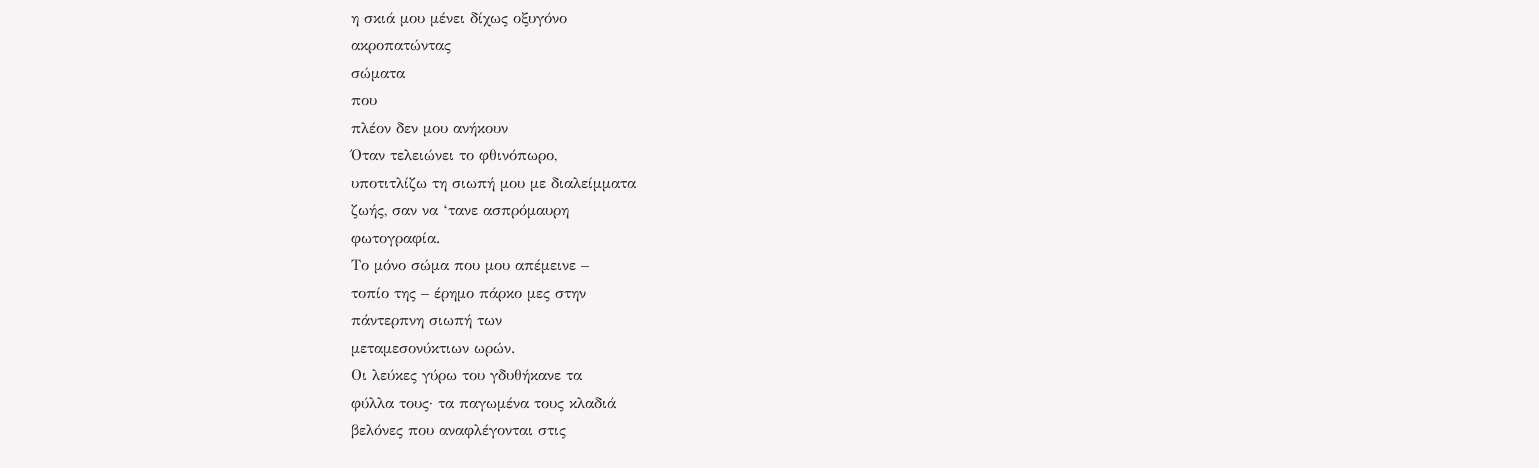η σκιά μου μένει δίχως οξυγόνο
ακροπατώντας
σώματα
που
πλέον δεν μου ανήκουν
Όταν τελειώνει το φθινόπωρο,
υποτιτλίζω τη σιωπή μου με διαλείμματα
ζωής, σαν να ‘τανε ασπρόμαυρη
φωτογραφία.
Το μόνο σώμα που μου απέμεινε –
τοπίο της – έρημο πάρκο μες στην
πάντερπνη σιωπή των
μεταμεσονύκτιων ωρών.
Οι λεύκες γύρω του γδυθήκανε τα
φύλλα τους· τα παγωμένα τους κλαδιά
βελόνες που αναφλέγονται στις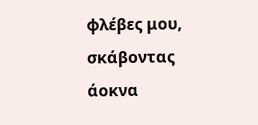φλέβες μου, σκάβοντας άοκνα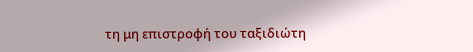τη μη επιστροφή του ταξιδιώτη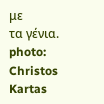με
τα γένια.
photo: Christos Kartas